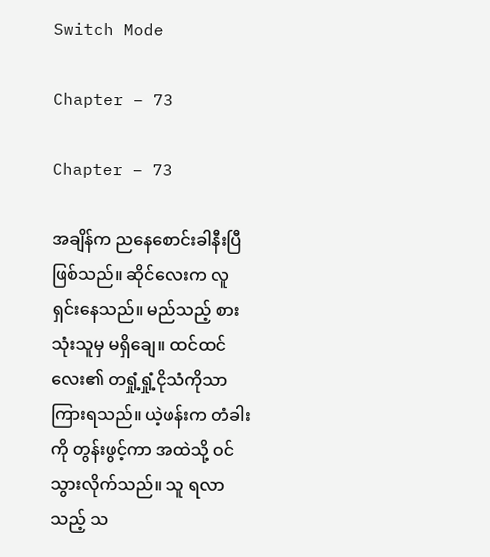Switch Mode

Chapter – 73

Chapter – 73

အချိန်က ညနေစောင်းခါနီးပြီ ဖြစ်သည်။ ဆိုင်လေးက လူရှင်းနေသည်။ မည်သည့် စားသုံးသူမှ မရှိချေ။ ထင်ထင်လေး၏ တရှုံ့ရှုံ့ငိုသံကိုသာ ကြားရသည်။ ယဲ့ဖန်းက တံခါးကို တွန်းဖွင့်ကာ အထဲသို့ ဝင်သွားလိုက်သည်။ သူ ရလာသည့် သ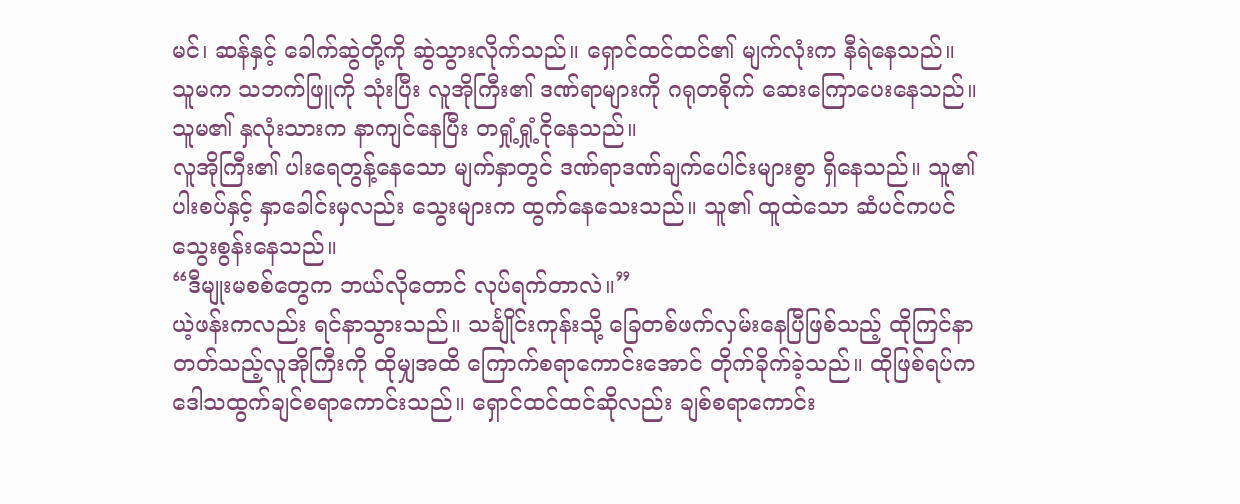မင်၊ ဆန်နှင့် ခေါက်ဆွဲတို့ကို ဆွဲသွားလိုက်သည်။ ရှောင်ထင်ထင်၏ မျက်လုံးက နီရဲနေသည်။ သူမက သဘက်ဖြူကို သုံးပြီး လူအိုကြီး၏ ဒဏ်ရာများကို ဂရုတစိုက် ဆေးကြောပေးနေသည်။ သူမ၏ နှလုံးသားက နာကျင်နေပြီး တရှုံ့ရှုံ့ငိုနေသည်။
လူအိုကြီး၏ ပါးရေတွန့်နေသော မျက်နှာတွင် ဒဏ်ရာဒဏ်ချက်ပေါင်းများစွာ ရှိနေသည်။ သူ၏ပါးစပ်နှင့် နှာခေါင်းမှလည်း သွေးများက ထွက်နေသေးသည်။ သူ၏ ထူထဲသော ဆံပင်ကပင် သွေးစွန်းနေသည်။
“ဒီမျုးမစစ်တွေက ဘယ်လိုတောင် လုပ်ရက်တာလဲ။”
ယဲ့ဖန်းကလည်း ရင်နာသွားသည်။ သင်္ချိုင်းကုန်းသို့ ခြေတစ်ဖက်လှမ်းနေပြီဖြစ်သည့် ထိုကြင်နာတတ်သည့်လူအိုကြီးကို ထိုမျှအထိ ကြောက်စရာကောင်းအောင် တိုက်ခိုက်ခဲ့သည်။ ထိုဖြစ်ရပ်က ဒေါသထွက်ချင်စရာကောင်းသည်။ ရှောင်ထင်ထင်ဆိုလည်း ချစ်စရာကောင်း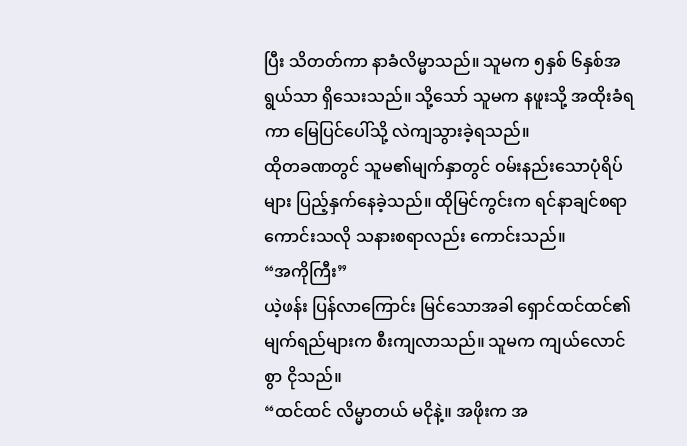ပြီး သိတတ်ကာ နာခံလိမ္မာသည်။ သူမက ၅နှစ် ၆နှစ်အရွယ်သာ ရှိသေးသည်။ သို့သော် သူမက နဖူးသို့ အထိုးခံရကာ မြေပြင်ပေါ်သို့ လဲကျသွားခဲ့ရသည်။
ထိုတခဏတွင် သူမ၏မျက်နှာတွင် ဝမ်းနည်းသောပုံရိပ်များ ပြည့်နှက်နေခဲ့သည်။ ထိုမြင်ကွင်းက ရင်နာချင်စရာကောင်းသလို သနားစရာလည်း ကောင်းသည်။
“အကိုကြီး”
ယဲ့ဖန်း ပြန်လာကြောင်း မြင်သောအခါ ရှောင်ထင်ထင်၏ မျက်ရည်များက စီးကျလာသည်။ သူမက ကျယ်လောင်စွာ ငိုသည်။
“ထင်ထင် လိမ္မာတယ် မငိုနဲ့။ အဖိုးက အ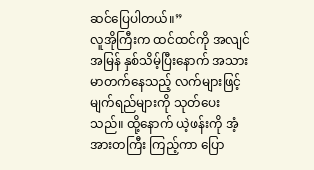ဆင်ပြေပါတယ်။”
လူအိုကြီးက ထင်ထင်ကို အလျင်အမြန် နှစ်သိမ့်ပြီးနောက် အသားမာတက်နေသည့် လက်များဖြင့် မျက်ရည်များကို သုတ်ပေးသည်။ ထို့နောက် ယဲ့ဖန်းကို အံ့အားတကြီး ကြည့်ကာ ပြော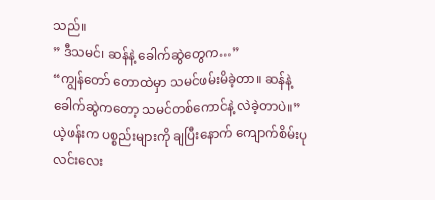သည်။
” ဒီသမင်၊ ဆန်နဲ့ ခေါက်ဆွဲတွေက…”
“ကျွန်တော် တောထဲမှာ သမင်ဖမ်းမိခဲ့တာ။ ဆန်နဲ့ခေါက်ဆွဲကတော့ သမင်တစ်ကောင်နဲ့ လဲခဲ့တာပဲ။”
ယဲ့ဖန်းက ပစ္စည်းများကို ချပြီးနောက် ကျောက်စိမ်းပုလင်းလေး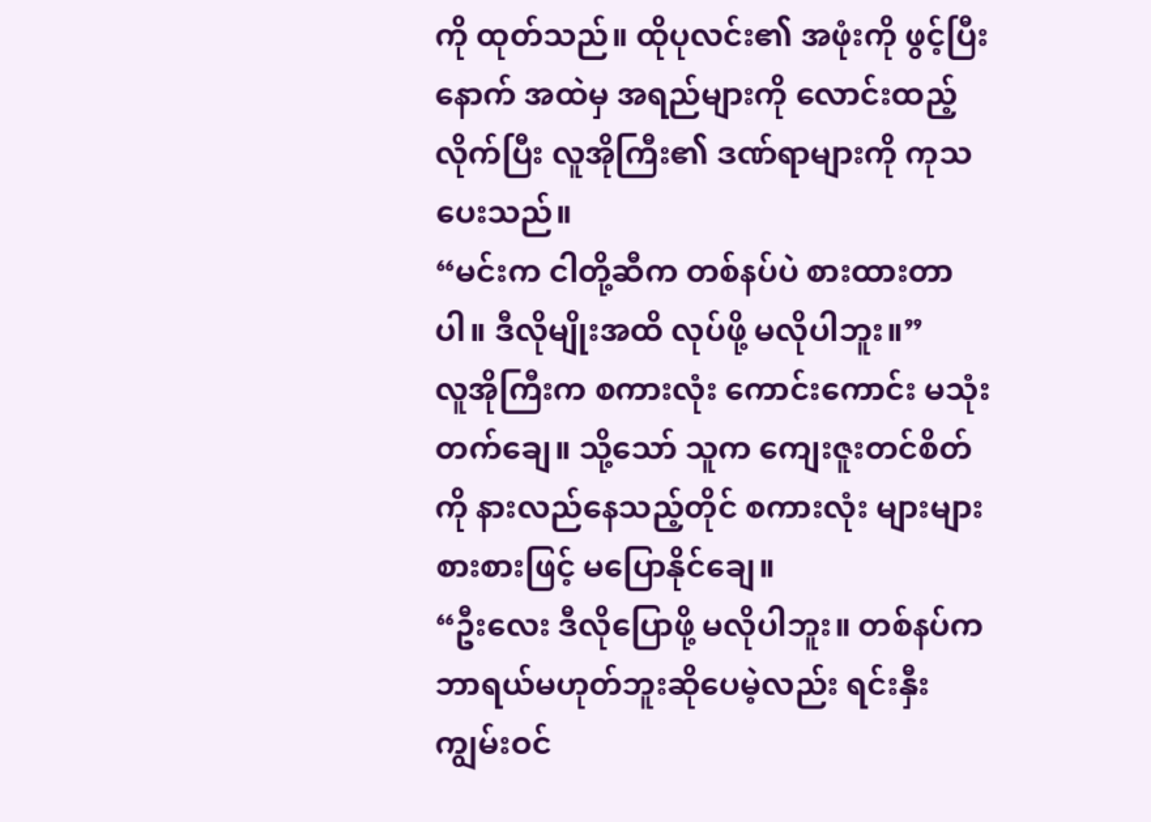ကို ထုတ်သည်။ ထိုပုလင်း၏ အဖုံးကို ဖွင့်ပြီးနောက် အထဲမှ အရည်များကို လောင်းထည့်လိုက်ပြီး လူအိုကြီး၏ ဒဏ်ရာများကို ကုသပေးသည်။
“မင်းက ငါတို့ဆီက တစ်နပ်ပဲ စားထားတာပါ။ ဒီလိုမျိုးအထိ လုပ်ဖို့ မလိုပါဘူး။”
လူအိုကြီးက စကားလုံး ကောင်းကောင်း မသုံးတက်ချေ။ သို့သော် သူက ကျေးဇူးတင်စိတ်ကို နားလည်နေသည့်တိုင် စကားလုံး များများစားစားဖြင့် မပြောနိုင်ချေ။
“ဦးလေး ဒီလိုပြောဖို့ မလိုပါဘူး။ တစ်နပ်က ဘာရယ်မဟုတ်ဘူးဆိုပေမဲ့လည်း ရင်းနှီးကျွမ်းဝင်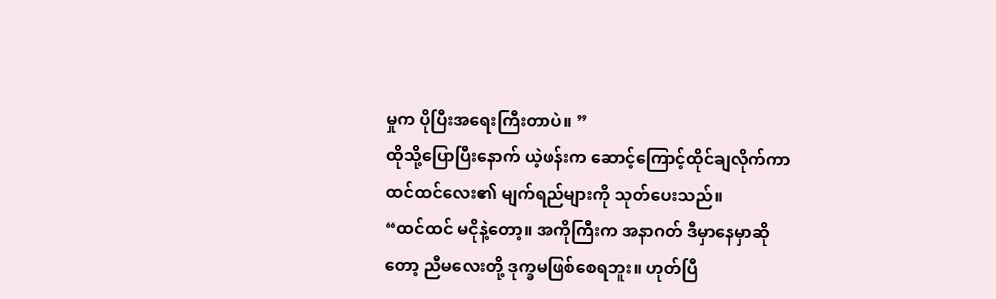မှုက ပိုပြီးအရေးကြီးတာပဲ။ ”
ထိုသို့ပြောပြီးနောက် ယဲ့ဖန်းက ဆောင့်ကြောင့်ထိုင်ချလိုက်ကာ ထင်ထင်လေး၏ မျက်ရည်များကို သုတ်ပေးသည်။
“ထင်ထင် မငိုနဲ့တော့။ အကိုကြီးက အနာဂတ် ဒီမှာနေမှာဆိုတော့ ညီမလေးတို့ ဒုက္ခမဖြစ်စေရဘူး။ ဟုတ်ပြီ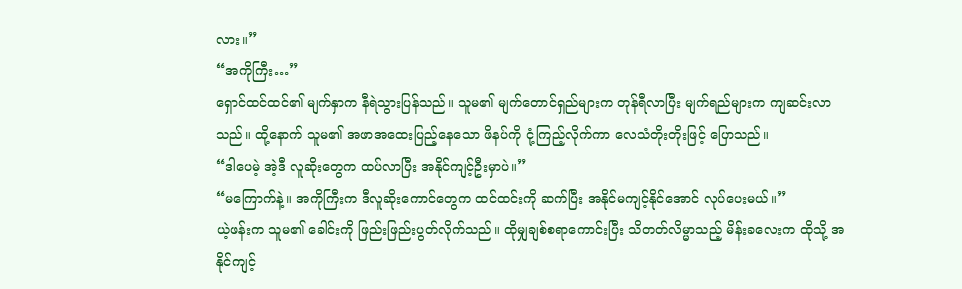လား။”
“အကိုကြီး…”
ရှောင်ထင်ထင်၏ မျက်နှာက နီရဲသွားပြန်သည်။ သူမ၏ မျက်တောင်ရှည်များက တုန်ရီလာပြီး မျက်ရည်များက ကျဆင်းလာသည်။ ထို့နောက် သူမ၏ အဖာအထေးပြည့်နေသော ဖိနပ်ကို ငုံ့ကြည့်လိုက်ကာ လေသံတိုးတိုးဖြင့် ပြောသည်။
“ဒါပေမဲ့ အဲ့ဒီ လူဆိုးတွေက ထပ်လာပြီး အနိုင်ကျင့်ဦးမှာပဲ။”
“မကြောက်နဲ့။ အကိုကြီးက ဒီလူဆိုးကောင်တွေက ထင်ထင်းကို ဆက်ပြီး အနိုင်မကျင့်နိုင်အောင် လုပ်ပေးမယ်။”
ယဲ့ဖန်းက သူမ၏ ခေါင်းကို ဖြည်းဖြည်းပွတ်လိုက်သည်။ ထိုမျှချစ်စရာကောင်းပြီး သိတတ်လိမ္မာသည့် မိန်းခလေးက ထိုသို့ အနိုင်ကျင့်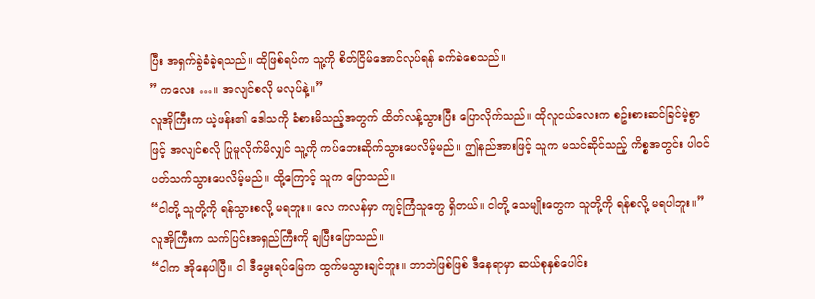ပြီး အရှက်ခွဲခံခဲ့ရသည်။ ထိုဖြစ်ရပ်က သူ့ကို စိတ်ငြိမ်အောင်လုပ်ရန် ခက်ခဲစေသည်။
” ကလေး …။ အလျင်စလို မလုပ်နဲ့။”
လူအိုကြီးက ယဲ့ဖန်း၏ ဒေါသကို ခံစားမိသည့်အတွက် ထိတ်လန့်သွားပြီး ပြောလိုက်သည်။ ထိုလူငယ်လေးက စဥ်းစားဆင်ခြင်မဲ့စွာဖြင့် အလျင်စလို ပြုမူလိုက်မိလျှင် သူ့ကို ကပ်ဘေးဆိုက်သွားပေလိမ့်မည်။ ဤနည်အားဖြင့် သူက မသင်ဆိုင်သည့် ကိစ္စအတွင်း ပါ၀င်ပတ်သက်သွားပေလိမ့်မည်။ ထို့ကြောင့် သူက ပြောသည်။
“ငါတို့ သူတို့ကို ရန်သွားစလို့ မရဘူး။ လေ ကလန်မှာ ကျင့်ကြံသူတွေ ရှိတယ်။ ငါတို့ သေမျိုးတွေက သူတို့ကို ရန်စလို့ မရပါဘူး။”
လူအိုကြီးက သက်ပြင်းအရှည်ကြီးကို ချပြီးပြောသည်။
“ငါက အိုနေပါပြီ။ ငါ ဒီမွေးရပ်မြေက ထွက်မသွားချင်ဘူး။ ဘာဘဲဖြစ်ဖြစ် ဒီနေရာမှာ ဆယ်စုနှစ်ပေါင်း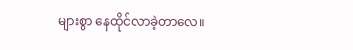များစွာ နေထိုင်လာခဲ့တာလေ။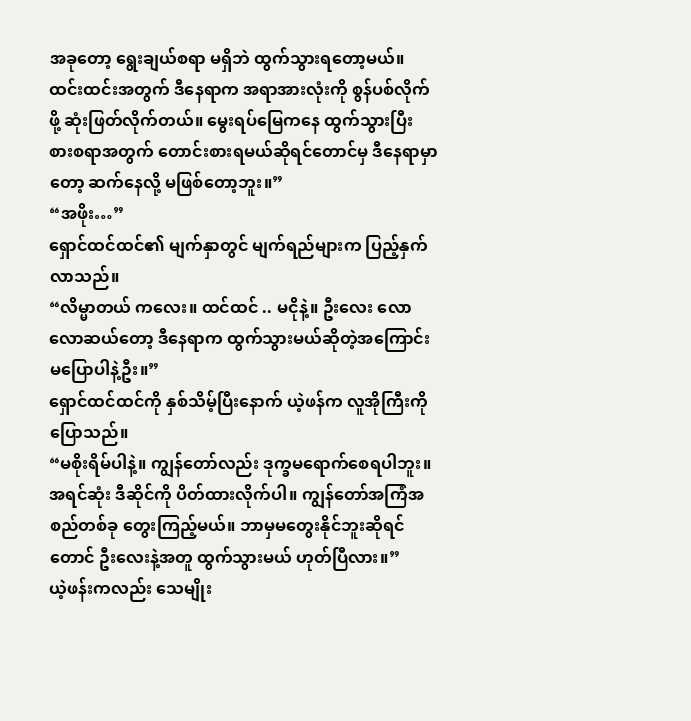အခုတော့ ရွေးချယ်စရာ မရှိဘဲ ထွက်သွားရတော့မယ်။ ထင်းထင်းအတွက် ဒီနေရာက အရာအားလုံးကို စွန်ပစ်လိုက်ဖို့ ဆုံးဖြတ်လိုက်တယ်။ မွေးရပ်မြေကနေ ထွက်သွားပြီး စားစရာအတွက် တောင်းစားရမယ်ဆိုရင်တောင်မှ ဒီနေရာမှာတော့ ဆက်နေလို့ မဖြစ်တော့ဘူး။”
“အဖိုး…”
ရှောင်ထင်ထင်၏ မျက်နှာတွင် မျက်ရည်များက ပြည့်နှက်လာသည်။
“လိမ္မာတယ် ကလေး။ ထင်ထင် .. မငိုနဲ့။ ဦးလေး လောလောဆယ်တော့ ဒီနေရာက ထွက်သွားမယ်ဆိုတဲ့အကြောင်း မပြောပါနဲ့ဦး။”
ရှောင်ထင်ထင်ကို နှစ်သိမ့်ပြီးနောက် ယဲ့ဖန်က လူအိုကြီးကို ပြောသည်။
“မစိုးရိမ်ပါနဲ့။ ကျွန်တော်လည်း ဒုက္ခမရောက်စေရပါဘူး။ အရင်ဆုံး ဒီဆိုင်ကို ပိတ်ထားလိုက်ပါ။ ကျွန်တော်အကြံအစည်တစ်ခု တွေးကြည့်မယ်။ ဘာမှမတွေးနိုင်ဘူးဆိုရင်တောင် ဦးလေးနဲ့အတူ ထွက်သွားမယ် ဟုတ်ပြီလား။”
ယဲ့ဖန်းကလည်း သေမျိုး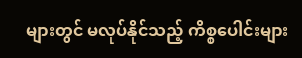များတွင် မလုပ်နိုင်သည့် ကိစ္စပေါင်းများ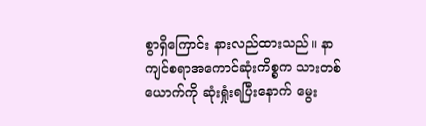စွာရှိကြောင်း နားလည်ထားသည်။ နာကျင်စရာအကောင်ဆုံးကိစ္စက သားတစ်ယောက်ကို ဆုံးရှုံးရပြီးနောက် မွေး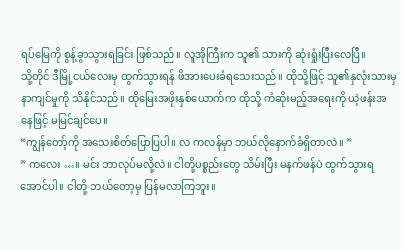ရပ်မြေကို စွန့်ခွာသွားရခြင်း ဖြစ်သည်။ လူအိုကြီးက သူ၏ သားကို ဆုံးရှုံးပြီးလေပြီ။
သို့တိုင် ဒီမြို့ငယ်လေးမှ ထွက်သွားရန် ဖိအားပေးခံရသေးသည်။ ထိုသို့ဖြင့် သူ၏နှလုံးသားမှ နာကျင်မှုကို သိနိုင်သည်။ ထိုမြေးအဖိုးနှစ်ယောက်က ထိုသို့ ကံဆိုးမည့်အရေးကို ယဲ့ဖန်းအနေဖြင့် မမြင်ချင်ပေ။
“ကျွန်တော့်ကို အသေးစိတ်ပြောပြပါ။ လ ကလန်မှာ ဘယ်လိုနောက်ခံရှိတာလဲ။ ”
” ကလေး …။ မင်း ဘာလုပ်မလို့လဲ။ ငါတို့ပစ္စည်းတွေ သိမ်းပြီး မနက်ဖန်ပဲ ထွက်သွားရအောင်ပါ။ ငါတို့ ဘယ်တော့မှ ပြန်မလာကြဘူး။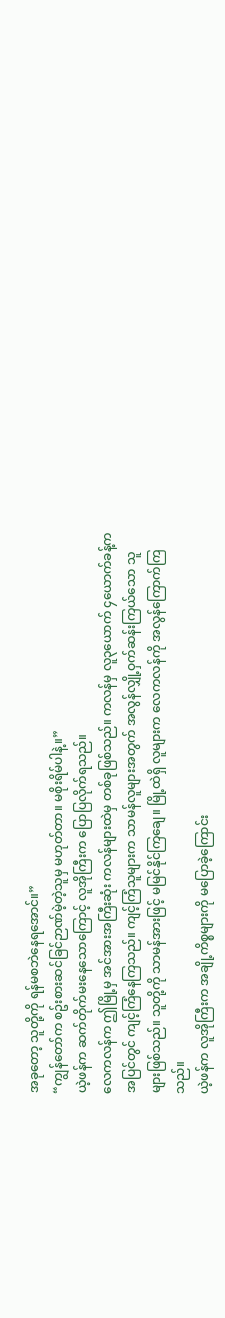အခုတော့ သူတို့ကို ရန်မစဘဲနေရအောင်။”
“ကျွန်တော်က စဥ်းစားဆင်ခြင်ဉာဏ်မဲ့တဲ့သူမှ မဟုတ်တာ။ မစိုးရိမ်ပါနဲ့။”
ယဲ့ဖန်က ဆက်တိုက်မးနေသောကြောင့် လူအိုကြီးက ပြောပြလိုက်ရသည်။
လေကလန်က ဤမြို့မှ အင်အားအကြီးဆုံး ကလန်များထဲမှ တစ်ခုဖြစ်သည်။ ကလန်မှ လူ၃ယောက် ၄ယောက်ခန့်က အပြင်တွင် ကျင့်ကြံနေကြသည်။ ကျင့်ကြံသူများက သာမန်လူများအတွက် အလွန်လျှို့ဝှက်ဆန်းကြယ်သော သူများဖြစ်သည်။ သူတို့ကို သာမန်အားဖြင့် မမြင်နိုင်ကြချေ။ မြို့ထဲရှိ လူများက လေကလန်ကို အလွန်ကြောက်ကြသည်။
ယဲ့ဖန်က လူအိုကြီးက အချို့ကိစ္စများကို မပြောခဲ့ကြောင်း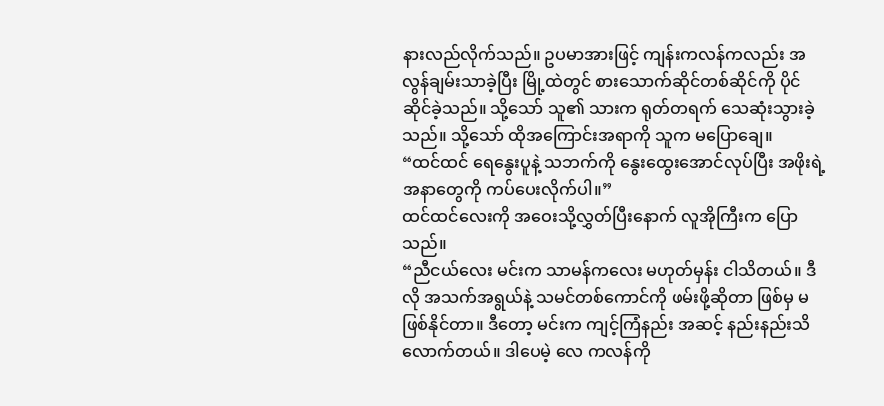နားလည်လိုက်သည်။ ဥပမာအားဖြင့် ကျန်းကလန်ကလည်း အလွန်ချမ်းသာခဲ့ပြီး မြို့ထဲတွင် စားသောက်ဆိုင်တစ်ဆိုင်ကို ပိုင်ဆိုင်ခဲ့သည်။ သို့သော် သူ၏ သားက ရုတ်တရက် သေဆုံးသွားခဲ့သည်။ သို့သော် ထိုအကြောင်းအရာကို သူက မပြောချေ။
“ထင်ထင် ရေနွေးပူနဲ့ သဘက်ကို နွေးထွေးအောင်လုပ်ပြီး အဖိုးရဲ့အနာတွေကို ကပ်ပေးလိုက်ပါ။”
ထင်ထင်လေးကို အဝေးသို့လွှတ်ပြီးနောက် လူအိုကြီးက ပြောသည်။
“ညီငယ်လေး မင်းက သာမန်ကလေး မဟုတ်မှန်း ငါသိတယ်။ ဒီလို အသက်အရွယ်နဲ့ သမင်တစ်ကောင်ကို ဖမ်းဖို့ဆိုတာ ဖြစ်မှ မဖြစ်နိုင်တာ။ ဒီတော့ မင်းက ကျင့်ကြံနည်း အဆင့် နည်းနည်းသိလောက်တယ်။ ဒါပေမဲ့ လေ ကလန်ကို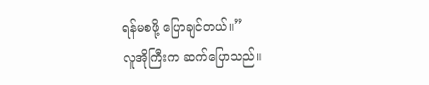ရန်မစဖို့ ပြောချင်တယ်။”
လူအိုကြီးက ဆက်ပြောသည်။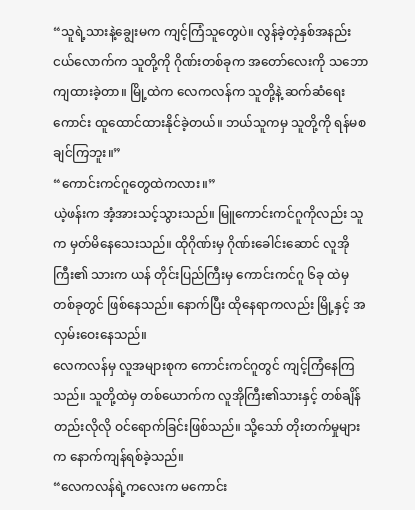“သူရဲ့သားနဲ့ချွေးမက ကျင့်ကြံသူတွေပဲ။ လွန်ခဲ့တဲ့နှစ်အနည်းငယ်လောက်က သူတို့ကို ဂိုဏ်းတစ်ခုက အတော်လေးကို သဘောကျထားခဲ့တာ။ မြို့ထဲက လေကလန်က သူတို့နဲ့ ဆက်ဆံရေးကောင်း ထူထောင်ထားနိုင်ခဲ့တယ်။ ဘယ်သူကမှ သူတို့ကို ရန်မစချင်ကြဘူး။”
“ကောင်းကင်ဂူတွေထဲကလား။”
ယဲ့ဖန်းက အံ့အားသင့်သွားသည်။ မြူကောင်းကင်ဂူကိုလည်း သူက မှတ်မိနေသေးသည်။ ထိုဂိုဏ်းမှ ဂိုဏ်းခေါင်းဆောင် လူအိုကြီး၏ သားက ယန် တိုင်းပြည်ကြီးမှ ကောင်းကင်ဂူ ၆ခု ထဲမှ တစ်ခုတွင် ဖြစ်နေသည်။ နောက်ပြီး ထိုနေရာကလည်း မြို့နှင့် အလှမ်းဝေးနေသည်။
လေကလန်မှ လူအများစုက ကောင်းကင်ဂူတွင် ကျင့်ကြံနေကြသည်။ သူတို့ထဲမှ တစ်ယောက်က လူအိုကြီး၏သားနှင့် တစ်ချိန်တည်းလိုလို ဝင်ရောက်ခြင်းဖြစ်သည်။ သို့သော် တိုးတက်မှုများက နောက်ကျန်ရစ်ခဲ့သည်။
“လေကလန်ရဲ့ကလေးက မကောင်း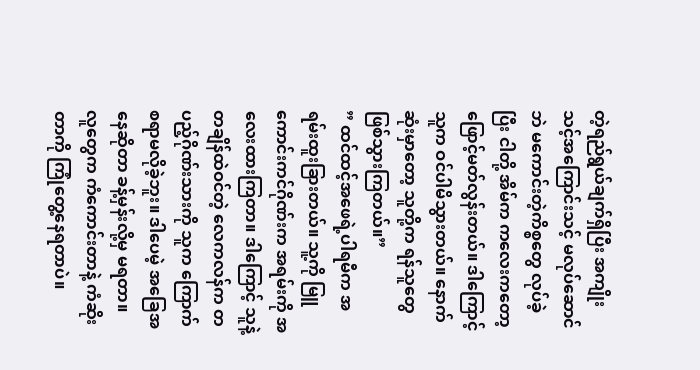တဲ့ရည်ရွယ်ချက်ရှိပြီး အကျိုးသင့်အကြောင်းသင့် မလုပ်ဆောင်ဘဲ မကောင်းတဲ့ကိစ္စတွေ လုပ်ခဲ့ပြီး ငါတို့ အိမ်က ကလေးကတော့ ဖြောင့်မတ်လွန်းတယ်။ ဒါကြောင့် သူက ဝင်ပါမိသွားတယ်။ နောက်ဆုံးမှာတော့ သူတို့က ရန်သူတွေဖြစ်သွားကြတယ်။”
” ထင်ထင့်အဖေရဲ့ပါရမီက အရမ်းထူးခြားတယ်။ သူ့ကို မြူကောင်းကင်ဂိုဏ်းက အရမ်းကို အလေးထားကြတာ။ ဒါကြောင့် သူနဲ့ တချိန်ထဲဝင်တဲ့ လေကလန်က တပည့်ဂိုဏ်းသားကို သူက ကြောက်စရာမလိုခဲ့ဘူး။ ဒါပေမဲ့ အခြေအနေဆိုတာ ခန့်မှန်းလို့မှ မရတာ။ လူတွေက ကံကောင်းတာနဲ့ ကံဆိုးတာကို ကြုံတွေ့နေရတာပဲ။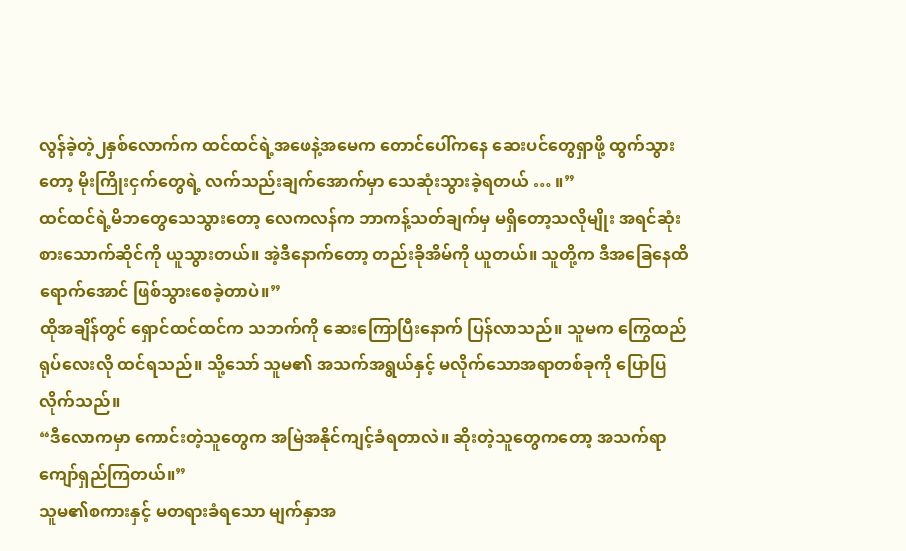လွန်ခဲ့တဲ့၂နှစ်လောက်က ထင်ထင်ရဲ့အဖေနဲ့အမေက တောင်ပေါ်ကနေ ဆေးပင်တွေရှာဖို့ ထွက်သွားတော့ မိုးကြိုးငှက်တွေရဲ့ လက်သည်းချက်အောက်မှာ သေဆုံးသွားခဲ့ရတယ် … ။”
ထင်ထင်ရဲ့မိဘတွေသေသွားတော့ လေကလန်က ဘာကန့်သတ်ချက်မှ မရှိတော့သလိုမျိုး အရင်ဆုံးစားသောက်ဆိုင်ကို ယူသွားတယ်။ အဲ့ဒီနောက်တော့ တည်းခိုအိမ်ကို ယူတယ်။ သူတို့က ဒီအခြေနေထိရောက်အောင် ဖြစ်သွားစေခဲ့တာပဲ။”
ထိုအချိန်တွင် ရှောင်ထင်ထင်က သဘက်ကို ဆေးကြောပြီးနောက် ပြန်လာသည်။ သူမက ကြွေထည်ရုပ်လေးလို ထင်ရသည်။ သို့သော် သူမ၏ အသက်အရွယ်နှင့် မလိုက်သောအရာတစ်ခုကို ပြောပြလိုက်သည်။
“ဒီလောကမှာ ကောင်းတဲ့သူတွေက အမြဲအနိုင်ကျင့်ခံရတာလဲ။ ဆိုးတဲ့သူတွေကတော့ အသက်ရာကျော်ရှည်ကြတယ်။”
သူမ၏စကားနှင့် မတရားခံရသော မျက်နှာအ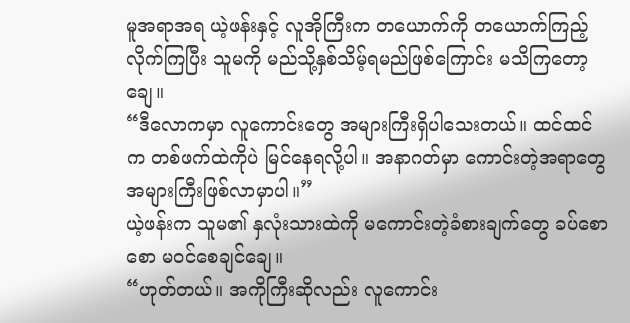မူအရာအရ ယဲ့ဖန်းနှင့် လူအိုကြီးက တယောက်ကို တယောက်ကြည့်လိုက်ကြပြီး သူမကို မည်သို့နှစ်သိမ့်ရမည်ဖြစ်ကြောင်း မသိကြတော့ချေ။
“ဒီလောကမှာ လူကောင်းတွေ အများကြီးရှိပါသေးတယ်။ ထင်ထင်က တစ်ဖက်ထဲကိုပဲ မြင်နေရလို့ပါ။ အနာဂတ်မှာ ကောင်းတဲ့အရာတွေ အများကြီးဖြစ်လာမှာပါ။”
ယဲ့ဖန်းက သူမ၏ နှလုံးသားထဲကို မကောင်းတဲ့ခံစားချက်တွေ ခပ်စောစော မဝင်စေချင်ချေ။
“ဟုတ်တယ်။ အကိုကြီးဆိုလည်း လူကောင်း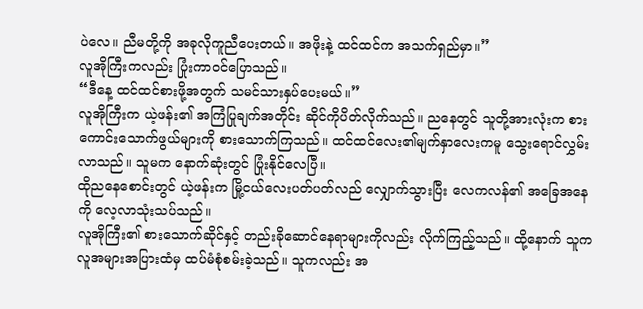ပဲလေ။ ညီမတို့ကို အခုလိုကူညီပေးတယ်။ အဖိုးနဲ့ ထင်ထင်က အသက်ရှည်မှာ။”
လူအိုကြီးကလည်း ပြုံးကာဝင်ပြောသည်။
“ဒီနေ့ ထင်ထင်စားဖို့အတွက် သမင်သားနှပ်ပေးမယ်။”
လူအိုကြီးက ယဲ့ဖန်း၏ အကြံပြုချက်အတိုင်း ဆိုင်ကိုပိတ်လိုက်သည်။ ညနေတွင် သူတို့အားလုံးက စားကောင်းသောက်ဖွယ်များကို စားသောက်ကြသည်။ ထင်ထင်လေး၏မျက်နှာလေးကမူ သွေးရောင်လွှမ်းလာသည်။ သူမက နောက်ဆုံးတွင် ပြုံးနိုင်လေပြီ။
ထိုညနေစောင်းတွင် ယဲ့ဖန်းက မြို့ငယ်လေးပတ်ပတ်လည် လျှောက်သွားပြီး လေကလန်၏ အခြေအနေကို လေ့လာသုံးသပ်သည်။
လူအိုကြီး၏ စားသောက်ဆိုင်နှင့် တည်းခိုဆောင်နေရာများကိုလည်း လိုက်ကြည့်သည်။ ထို့နောက် သူက လူအများအပြားထံမှ ထပ်မံစုံစမ်းခဲ့သည်။ သူကလည်း အ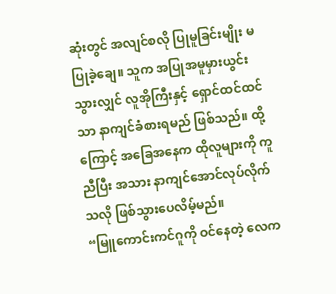ဆုံးတွင် အလျင်စလို ပြုမူခြင်းမျိုး မပြုခဲ့ချေ။ သူက အပြုအမူမှားယွင်းသွားလျှင် လူအိုကြီးနှင့် ရှောင်ထင်ထင်သာ နာကျင်ခံစားရမည် ဖြစ်သည်။ ထို့ကြောင့် အခြေအနေက ထိုလူများကို ကူညီပြီး အသား နာကျင်အောင်လုပ်လိုက်သလို ဖြစ်သွားပေလိမ့်မည်။
“မြူကောင်းကင်ဂူကို ဝင်နေတဲ့ လေက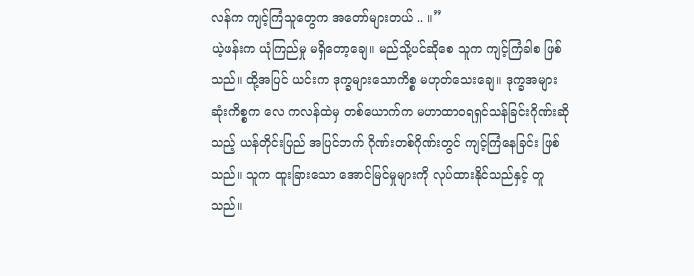လန်က ကျင့်ကြံသူတွေက အတော်များတယ် .. ။”
ယဲ့ဖန်းက ယုံကြည်မှု မရှိတော့ချေ။ မည်သို့ပင်ဆိုစေ သူက ကျင့်ကြံခါစ ဖြစ်သည်။ ထို့အပြင် ယင်းက ဒုက္ခများသောကိစ္စ မဟုတ်သေးချေ။ ဒုက္ခအများဆုံးကိစ္စက လေ ကလန်ထဲမှ တစ်ယောက်က မဟာထာဝရရှင်သန်ခြင်းဂိုဏ်းဆိုသည့် ယန်တိုင်းပြည် အပြင်ဘက် ဂိုဏ်းတစ်ဂိုဏ်းတွင် ကျင့်ကြံနေခြင်း ဖြစ်သည်။ သူက ထူးခြားသော အောင်မြင်မှုများကို လုပ်ထားနိုင်သည်နှင့် တူသည်။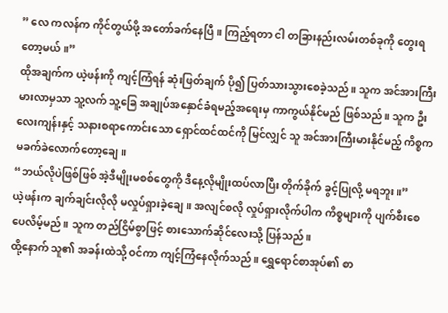” လေ ကလန်က ကိုင်တွယ်ဖို့ အတော်ခက်နေပြီ။ ကြည့်ရတာ ငါ တခြားနည်းလမ်းတစ်ခုကို တွေးရတော့မယ်။”
ထိုအချက်က ယဲ့ဖန်းကို ကျင့်ကြံရန် ဆုံးဖြတ်ချက် ပို၍ ပြတ်သားသွားစေခဲ့သည်။ သူက အင်အားကြီးမားလာမှသာ သူ့လက် သူ့ခြေ အချုပ်အနှောင်ခံရမည့်အရေးမှ ကာကွယ်နိုင်မည် ဖြစ်သည်။ သူက ဦးလေးကျန်းနှင့် သနားစရာကောင်းသော ရှောင်ထင်ထင်ကို မြင်လျှင် သူ အင်အားကြီးမားနိုင်မည့် ကိစ္စက မခက်ခဲလောက်တော့ချေ။
“ဘယ်လိုပဲဖြစ်ဖြစ် အဲ့ဒီမျိုးမစစ်တွေကို ဒီနေ့လိုမျိုးထပ်လာပြီး တိုက်ခိုက် ခွင့်ပြုလို့ မရဘူး။”
ယဲ့ဖန်းက ချက်ချင်းလိုလို မလှုပ်ရှားခဲ့ချေ။ အလျင်စလို လှုပ်ရှားလိုက်ပါက ကိစ္စများကို ပျက်စီးစေပေလိမ့်မည်။ သူက တည်ငြိမ်စွာဖြင့် စားသောက်ဆိုင်လေးသို့ ပြန်သည်။
ထို့နောက် သူ၏ အခန်းထဲသို့ ဝင်ကာ ကျင့်ကြံနေလိုက်သည်။ ရွှေရောင်စာအုပ်၏ စာ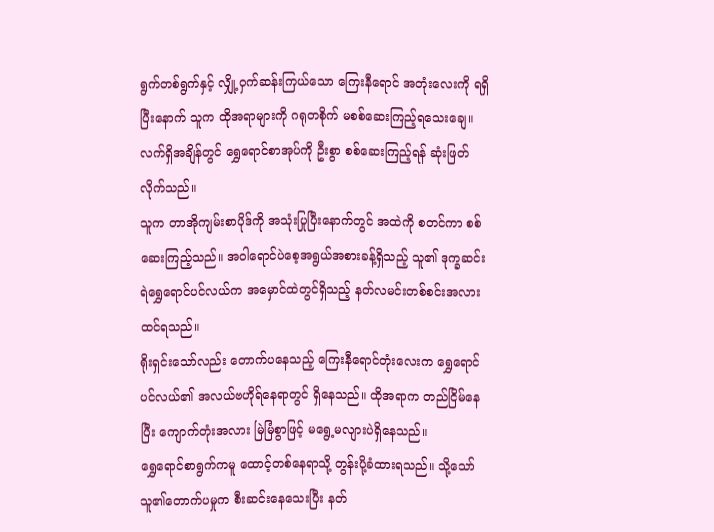ရွက်တစ်ရွက်နှင့် လျှို့ဝှက်ဆန်းကြယ်သော ကြေးနီရောင် အတုံးလေးကို ရရှိပြီးနောက် သူက ထိုအရာများကို ဂရုတစိုက် မစစ်ဆေးကြည့်ရသေးချေ။ လက်ရှိအချိန်တွင် ရွှေရောင်စာအုပ်ကို ဦးစွာ စစ်ဆေးကြည့်ရန် ဆုံးဖြတ်လိုက်သည်။
သူက တာအိုကျမ်းစာပိုဒ်ကို အသုံးပြုပြီးနောက်တွင် အထဲကို စတင်ကာ စစ်ဆေးကြည့်သည်။ အဝါရောင်ပဲစေ့အရွယ်အစားခန့်ရှိသည့် သူ၏ ဒုက္ခဆင်းရဲရွှေရောင်ပင်လယ်က အမှောင်ထဲတွင်ရှိသည့် နတ်လမင်းတစ်စင်းအလား ထင်ရသည်။
ရိုးရှင်းသော်လည်း တောက်ပနေသည့် ကြေးနီရောင်တုံးလေးက ရွှေရောင်ပင်လယ်၏ အလယ်ဗဟိုရ်နေရာတွင် ရှိနေသည်။ ထိုအရာက တည်ငြိမ်နေပြီး ကျောက်တုံးအလား မြဲမြံစွာဖြင့် မရွေ့မလျားပဲရှိနေသည်။
ရွှေရောင်စာရွက်ကမူ ထောင့်တစ်နေရာသို့ တွန်းပို့ခံထားရသည်။ သို့သော်သူ၏တောက်ပမှုက စီးဆင်းနေသေးပြီး နတ်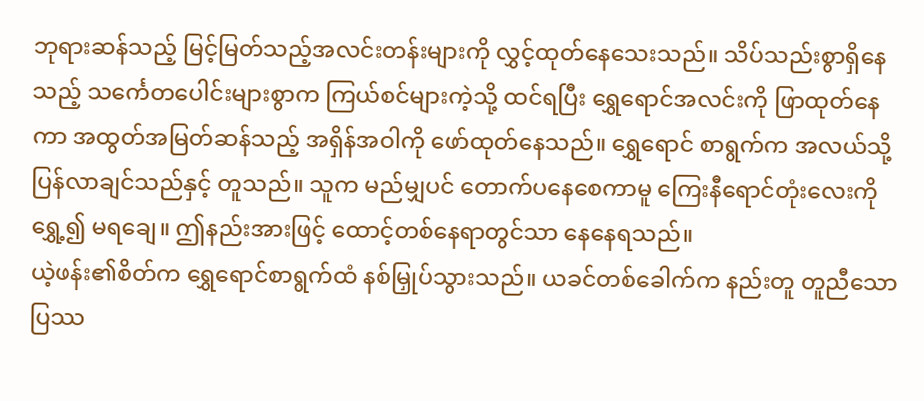ဘုရားဆန်သည့် မြင့်မြတ်သည့်အလင်းတန်းများကို လွှင့်ထုတ်နေသေးသည်။ သိပ်သည်းစွာရှိနေသည့် သင်္ကေတပေါင်းများစွာက ကြယ်စင်များကဲ့သို့ ထင်ရပြီး ရွှေရောင်အလင်းကို ဖြာထုတ်နေကာ အထွတ်အမြတ်ဆန်သည့် အရှိန်အဝါကို ဖော်ထုတ်နေသည်။ ရွှေရောင် စာရွက်က အလယ်သို့ပြန်လာချင်သည်နှင့် တူသည်။ သူက မည်မျှပင် တောက်ပနေစေကာမူ ကြေးနီရောင်တုံးလေးကို ရွှေ့၍ မရချေ။ ဤနည်းအားဖြင့် ထောင့်တစ်နေရာတွင်သာ နေနေရသည်။
ယဲ့ဖန်း၏စိတ်က ရွှေရောင်စာရွက်ထံ နစ်မြှုပ်သွားသည်။ ယခင်တစ်ခေါက်က နည်းတူ တူညီသောပြဿ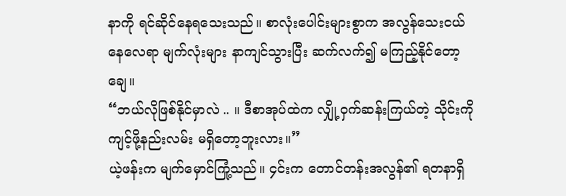နာကို ရင်ဆိုင်နေရသေးသည်။ စာလုံးပေါင်းများစွာက အလွန်သေးငယ်နေလေရာ မျက်လုံးများ နာကျင်သွားပြီး ဆက်လက်၍ မကြည့်နိုင်တော့ချေ။
“ဘယ်လိုဖြစ်နိုင်မှာလဲ .. ။ ဒီစာအုပ်ထဲက လျှို့ဝှက်ဆန်းကြယ်တဲ့ သိုင်းကို ကျင့်ဖို့နည်းလမ်း မရှိတော့ဘူးလား။”
ယဲ့ဖန်းက မျက်မှောင်ကြုံ့သည်။ ၄င်းက တောင်တန်းအလွန်၏ ရတနာရှိ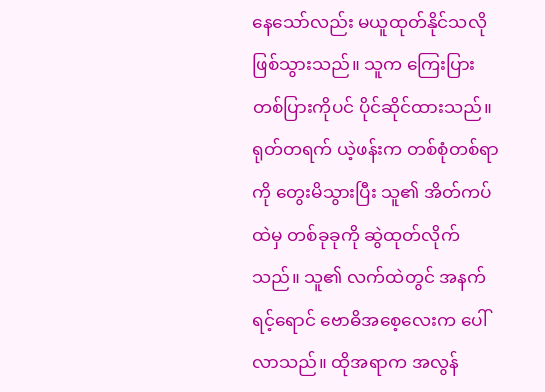နေသော်လည်း မယူထုတ်နိုင်သလို ဖြစ်သွားသည်။ သူက ကြေးပြားတစ်ပြားကိုပင် ပိုင်ဆိုင်ထားသည်။
ရုတ်တရက် ယဲ့ဖန်းက တစ်စုံတစ်ရာကို တွေးမိသွားပြီး သူ၏ အိတ်ကပ်ထဲမှ တစ်ခုခုကို ဆွဲထုတ်လိုက်သည်။ သူ၏ လက်ထဲတွင် အနက်ရင့်ရောင် ဗောဓိအစေ့လေးက ပေါ်လာသည်။ ထိုအရာက အလွန်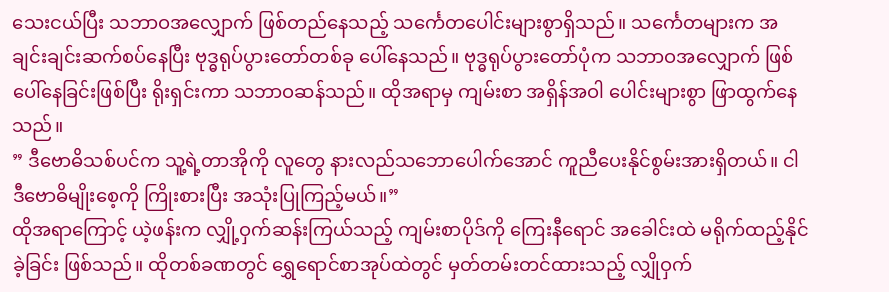သေးငယ်ပြီး သဘာဝအလျှောက် ဖြစ်တည်နေသည့် သင်္ကေတပေါင်းများစွာရှိသည်။ သင်္ကေတများက အချင်းချင်းဆက်စပ်နေပြီး ဗုဒ္ဓရုပ်ပွားတော်တစ်ခု ပေါ်နေသည်။ ဗုဒ္ဓရုပ်ပွားတော်ပုံက သဘာဝအလျှောက် ဖြစ်ပေါ်နေခြင်းဖြစ်ပြီး ရိုးရှင်းကာ သဘာဝဆန်သည်။ ထိုအရာမှ ကျမ်းစာ အရှိန်အဝါ ပေါင်းများစွာ ဖြာထွက်နေသည်။
” ဒီဗောဓိသစ်ပင်က သူ့ရဲ့တာအိုကို လူတွေ နားလည်သဘောပေါက်အောင် ကူညီပေးနိုင်စွမ်းအားရှိတယ်။ ငါ ဒီဗောဓိမျိုးစေ့ကို ကြိုးစားပြီး အသုံးပြုကြည့်မယ်။”
ထိုအရာကြောင့် ယဲ့ဖန်းက လျှို့ဝှက်ဆန်းကြယ်သည့် ကျမ်းစာပိုဒ်ကို ကြေးနီရောင် အခေါင်းထဲ မရိုက်ထည့်နိုင်ခဲ့ခြင်း ဖြစ်သည်။ ထိုတစ်ခဏတွင် ရွှေရောင်စာအုပ်ထဲတွင် မှတ်တမ်းတင်ထားသည့် လျှိုဝှက်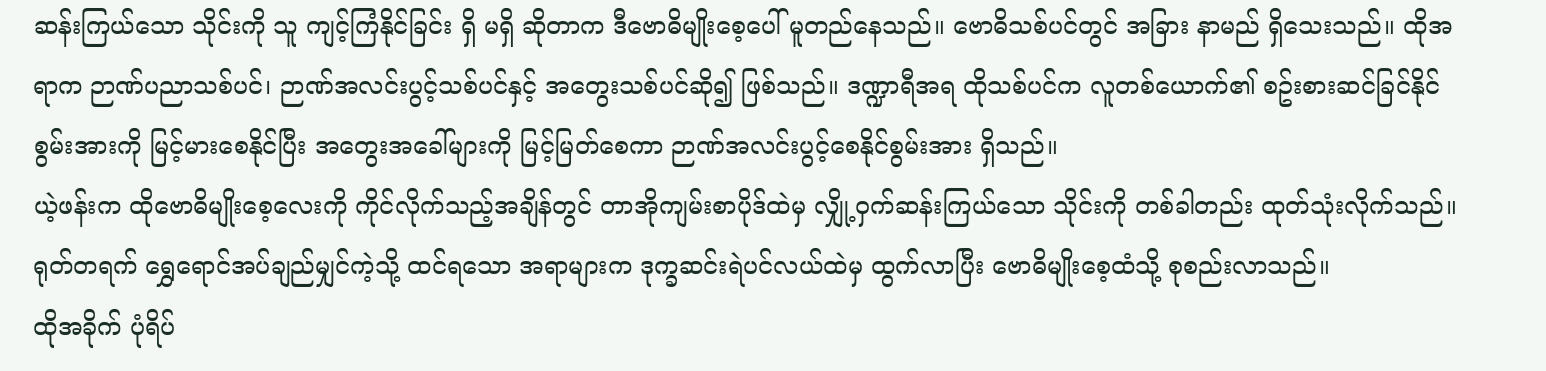ဆန်းကြယ်သော သိုင်းကို သူ ကျင့်ကြံနိုင်ခြင်း ရှိ မရှိ ဆိုတာက ဒီဗောဓိမျိုးစေ့ပေါ် မူတည်နေသည်။ ဗောဓိသစ်ပင်တွင် အခြား နာမည် ရှိသေးသည်။ ထိုအရာက ဉာဏ်ပညာသစ်ပင်၊ ဉာဏ်အလင်းပွင့်သစ်ပင်နှင့် အတွေးသစ်ပင်ဆို၍ ဖြစ်သည်။ ဒဏ္ဍာရီအရ ထိုသစ်ပင်က လူတစ်ယောက်၏ စဥ်းစားဆင်ခြင်နိုင်စွမ်းအားကို မြင့်မားစေနိုင်ပြီး အတွေးအခေါ်များကို မြင့်မြတ်စေကာ ဉာဏ်အလင်းပွင့်စေနိုင်စွမ်းအား ရှိသည်။
ယဲ့ဖန်းက ထိုဗောဓိမျိုးစေ့လေးကို ကိုင်လိုက်သည့်အချိန်တွင် တာအိုကျမ်းစာပိုဒ်ထဲမှ လျှို့ဝှက်ဆန်းကြယ်သော သိုင်းကို တစ်ခါတည်း ထုတ်သုံးလိုက်သည်။ ရုတ်တရက် ရွှေရောင်အပ်ချည်မျှင်ကဲ့သို့ ထင်ရသော အရာများက ဒုက္ခဆင်းရဲပင်လယ်ထဲမှ ထွက်လာပြီး ဗောဓိမျိုးစေ့ထံသို့ စုစည်းလာသည်။
ထိုအခိုက် ပုံရိပ်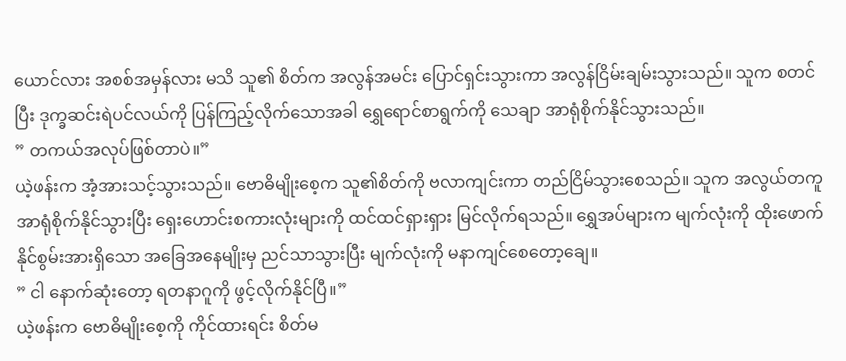ယောင်လား အစစ်အမှန်လား မသိ သူ၏ စိတ်က အလွန်အမင်း ပြောင်ရှင်းသွားကာ အလွန်ငြိမ်းချမ်းသွားသည်။ သူက စတင်ပြီး ဒုက္ခဆင်းရဲပင်လယ်ကို ပြန်ကြည့်လိုက်သောအခါ ရွှေရောင်စာရွက်ကို သေချာ အာရုံစိုက်နိုင်သွားသည်။
” တကယ်အလုပ်ဖြစ်တာပဲ။”
ယဲ့ဖန်းက အံ့အားသင့်သွားသည်။ ဗောဓိမျိုးစေ့က သူ၏စိတ်ကို ဗလာကျင်းကာ တည်ငြိမ်သွားစေသည်။ သူက အလွယ်တကူ အာရုံစိုက်နိုင်သွားပြီး ရှေးဟောင်းစကားလုံးများကို ထင်ထင်ရှားရှား မြင်လိုက်ရသည်။ ရွှေအပ်များက မျက်လုံးကို ထိုးဖောက်နိုင်စွမ်းအားရှိသော အခြေအနေမျိုးမှ ညင်သာသွားပြီး မျက်လုံးကို မနာကျင်စေတော့ချေ။
” ငါ နောက်ဆုံးတော့ ရတနာဂူကို ဖွင့်လိုက်နိုင်ပြီ။”
ယဲ့ဖန်းက ဗောဓိမျိုးစေ့ကို ကိုင်ထားရင်း စိတ်မ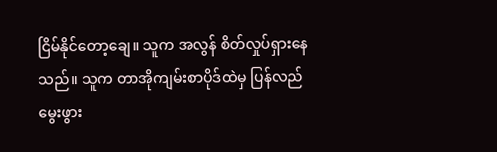ငြိမ်နိုင်တော့ချေ။ သူက အလွန် စိတ်လှုပ်ရှားနေသည်။ သူက တာအိုကျမ်းစာပိုဒ်ထဲမှ ပြန်လည်မွေးဖွား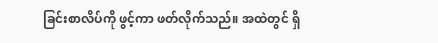ခြင်းစာလိပ်ကို ဖွင့်ကာ ဖတ်လိုက်သည်။ အထဲတွင် ရှိ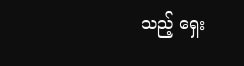သည့် ရှေး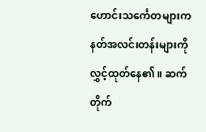ဟောင်းသင်္ကေတများက နတ်အလင်းတန်းများကို လွှင့်ထုတ်နေ၏။ ဆက်တိုက်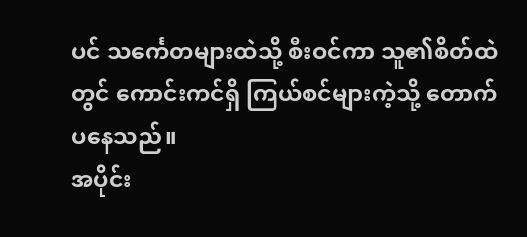ပင် သင်္ကေတများထဲသို့ စီးဝင်ကာ သူ၏စိတ်ထဲတွင် ကောင်းကင်ရှိ ကြယ်စင်များကဲ့သို့ တောက်ပနေသည်။
အပိုင်း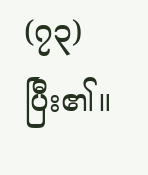(၇၃) ပြီး၏။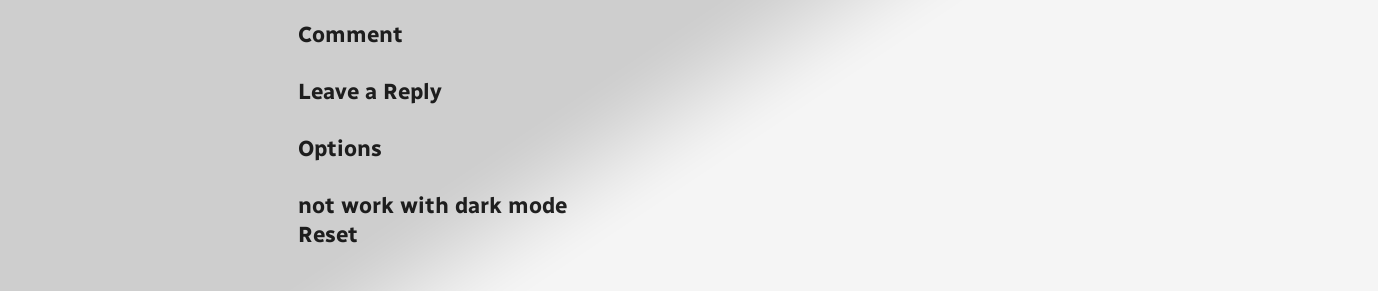Comment

Leave a Reply

Options

not work with dark mode
Reset